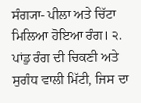ਸੰਗ੍ਯਾ- ਪੀਲਾ ਅਤੇ ਚਿੱਟਾ ਮਿਲਿਆ ਹੋਇਆ ਰੰਗ। ੨. ਪਾਂਡੁ ਰੰਗ ਦੀ ਚਿਕਣੀ ਅਤੇ ਸੁਗੰਧ ਵਾਲੀ ਮਿੱਟੀ, ਜਿਸ ਦਾ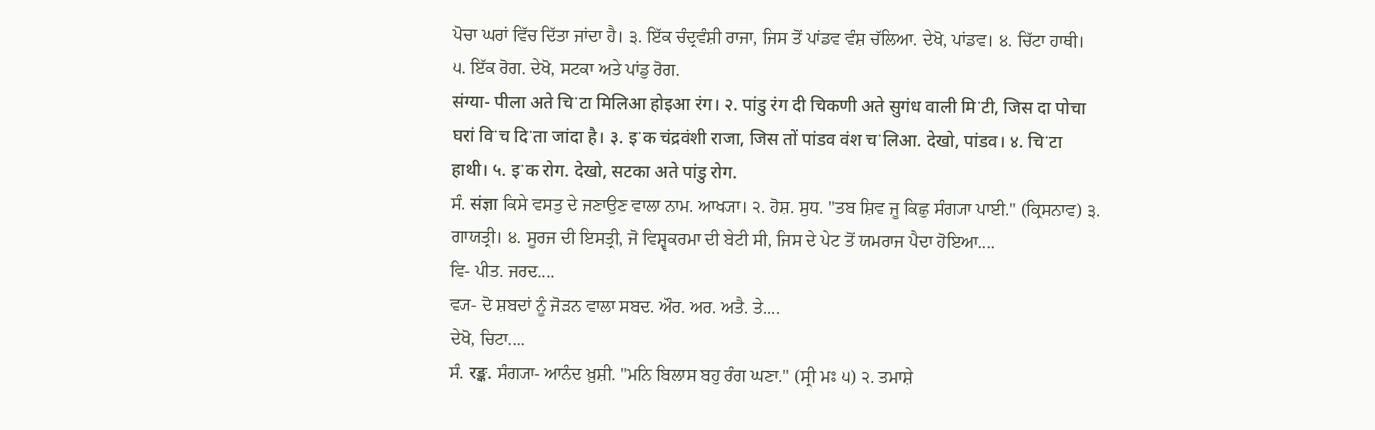ਪੋਚਾ ਘਰਾਂ ਵਿੱਚ ਦਿੱਤਾ ਜਾਂਦਾ ਹੈ। ੩. ਇੱਕ ਚੰਦ੍ਰਵੰਸ਼ੀ ਰਾਜਾ, ਜਿਸ ਤੋਂ ਪਾਂਡਵ ਵੰਸ਼ ਚੱਲਿਆ. ਦੇਖੋ, ਪਾਂਡਵ। ੪. ਚਿੱਟਾ ਹਾਥੀ। ੫. ਇੱਕ ਰੋਗ. ਦੇਖੋ, ਸਟਕਾ ਅਤੇ ਪਾਂਡੁ ਰੋਗ.
संग्या- पीला अते चिॱटा मिलिआ होइआ रंग। २. पांडु रंग दी चिकणी अते सुगंध वाली मिॱटी, जिस दा पोचा घरां विॱच दिॱता जांदा है। ३. इॱक चंद्रवंशी राजा, जिस तों पांडव वंश चॱलिआ. देखो, पांडव। ४. चिॱटा हाथी। ५. इॱक रोग. देखो, सटका अते पांडु रोग.
ਸੰ. संज्ञा ਕਿਸੇ ਵਸਤੁ ਦੇ ਜਣਾਉਣ ਵਾਲਾ ਨਾਮ. ਆਖ੍ਯਾ। ੨. ਹੋਸ਼. ਸੁਧ. "ਤਬ ਸ਼ਿਵ ਜੂ ਕਿਛੁ ਸੰਗ੍ਯਾ ਪਾਈ." (ਕ੍ਰਿਸਨਾਵ) ੩. ਗਾਯਤ੍ਰੀ। ੪. ਸੂਰਜ ਦੀ ਇਸਤ੍ਰੀ, ਜੋ ਵਿਸ਼੍ਵਕਰਮਾ ਦੀ ਬੇਟੀ ਸੀ, ਜਿਸ ਦੇ ਪੇਟ ਤੋਂ ਯਮਰਾਜ ਪੈਦਾ ਹੋਇਆ....
ਵਿ- ਪੀਤ. ਜਰਦ....
ਵ੍ਯ- ਦੋ ਸ਼ਬਦਾਂ ਨੂੰ ਜੋੜਨ ਵਾਲਾ ਸਬਦ. ਔਰ. ਅਰ. ਅਤੈ. ਤੇ....
ਦੇਖੋ, ਚਿਟਾ....
ਸੰ. रङ्क. ਸੰਗ੍ਯਾ- ਆਨੰਦ ਖ਼ੁਸ਼ੀ. "ਮਨਿ ਬਿਲਾਸ ਬਹੁ ਰੰਗ ਘਣਾ." (ਸ੍ਰੀ ਮਃ ੫) ੨. ਤਮਾਸ਼ੇ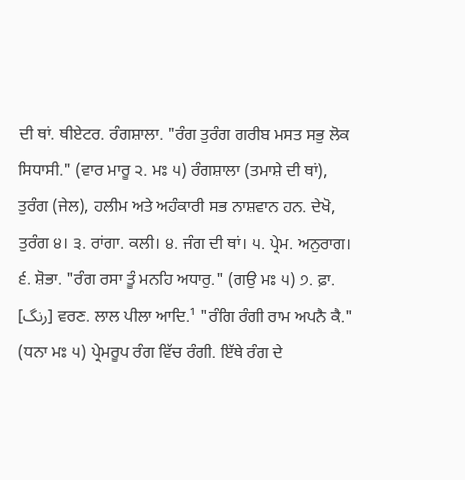ਦੀ ਥਾਂ. ਥੀਏਟਰ. ਰੰਗਸ਼ਾਲਾ. "ਰੰਗ ਤੁਰੰਗ ਗਰੀਬ ਮਸਤ ਸਭੁ ਲੋਕ ਸਿਧਾਸੀ." (ਵਾਰ ਮਾਰੂ ੨. ਮਃ ੫) ਰੰਗਸ਼ਾਲਾ (ਤਮਾਸ਼ੇ ਦੀ ਥਾਂ), ਤੁਰੰਗ (ਜੇਲ), ਹਲੀਮ ਅਤੇ ਅਹੰਕਾਰੀ ਸਭ ਨਾਸ਼ਵਾਨ ਹਨ. ਦੇਖੋ, ਤੁਰੰਗ ੪। ੩. ਰਾਂਗਾ. ਕਲੀ। ੪. ਜੰਗ ਦੀ ਥਾਂ। ੫. ਪ੍ਰੇਮ. ਅਨੁਰਾਗ। ੬. ਸ਼ੋਭਾ. "ਰੰਗ ਰਸਾ ਤੂੰ ਮਨਹਿ ਅਧਾਰੁ." (ਗਉ ਮਃ ੫) ੭. ਫ਼ਾ. [رنگ] ਵਰਣ. ਲਾਲ ਪੀਲਾ ਆਦਿ.¹ "ਰੰਗਿ ਰੰਗੀ ਰਾਮ ਅਪਨੈ ਕੈ." (ਧਨਾ ਮਃ ੫) ਪ੍ਰੇਮਰੂਪ ਰੰਗ ਵਿੱਚ ਰੰਗੀ. ਇੱਥੇ ਰੰਗ ਦੇ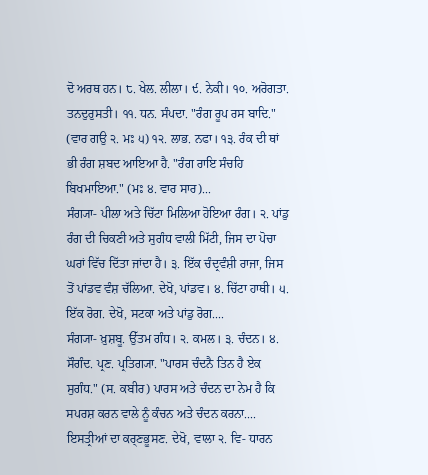ਦੋ ਅਰਥ ਹਨ। ੮. ਖੇਲ. ਲੀਲਾ। ੯. ਨੇਕੀ। ੧੦. ਅਰੋਗਤਾ. ਤਨਦੁਰੁਸਤੀ। ੧੧. ਧਨ. ਸੰਪਦਾ. "ਰੰਗ ਰੂਪ ਰਸ ਬਾਦਿ." (ਵਾਰ ਗਉ ੨. ਮਃ ੫) ੧੨. ਲਾਭ. ਨਫਾ। ੧੩. ਰੰਕ ਦੀ ਥਾਂ ਭੀ ਰੰਗ ਸ਼ਬਦ ਆਇਆ ਹੈ. "ਰੰਗ ਰਾਇ ਸੰਚਹਿ ਬਿਖਮਾਇਆ." (ਮਃ ੪. ਵਾਰ ਸਾਰ)...
ਸੰਗ੍ਯਾ- ਪੀਲਾ ਅਤੇ ਚਿੱਟਾ ਮਿਲਿਆ ਹੋਇਆ ਰੰਗ। ੨. ਪਾਂਡੁ ਰੰਗ ਦੀ ਚਿਕਣੀ ਅਤੇ ਸੁਗੰਧ ਵਾਲੀ ਮਿੱਟੀ, ਜਿਸ ਦਾ ਪੋਚਾ ਘਰਾਂ ਵਿੱਚ ਦਿੱਤਾ ਜਾਂਦਾ ਹੈ। ੩. ਇੱਕ ਚੰਦ੍ਰਵੰਸ਼ੀ ਰਾਜਾ, ਜਿਸ ਤੋਂ ਪਾਂਡਵ ਵੰਸ਼ ਚੱਲਿਆ. ਦੇਖੋ, ਪਾਂਡਵ। ੪. ਚਿੱਟਾ ਹਾਥੀ। ੫. ਇੱਕ ਰੋਗ. ਦੇਖੋ, ਸਟਕਾ ਅਤੇ ਪਾਂਡੁ ਰੋਗ....
ਸੰਗ੍ਯਾ- ਖ਼ੁਸ਼ਬੂ. ਉੱਤਮ ਗੰਧ। ੨. ਕਮਲ। ੩. ਚੰਦਨ। ੪. ਸੌਗੰਦ. ਪ੍ਰਣ. ਪ੍ਰਤਿਗ੍ਯਾ. "ਪਾਰਸ ਚੰਦਨੈ ਤਿਨ ਹੈ ਏਕ ਸੁਗੰਧ." (ਸ. ਕਬੀਰ) ਪਾਰਸ ਅਤੇ ਚੰਦਨ ਦਾ ਨੇਮ ਹੈ ਕਿ ਸਪਰਸ਼ ਕਰਨ ਵਾਲੇ ਨੂੰ ਕੰਚਨ ਅਤੇ ਚੰਦਨ ਕਰਨਾ....
ਇਸਤ੍ਰੀਆਂ ਦਾ ਕਰ੍ਣਭੂਸਣ. ਦੇਖੋ, ਵਾਲਾ ੨. ਵਿ- ਧਾਰਨ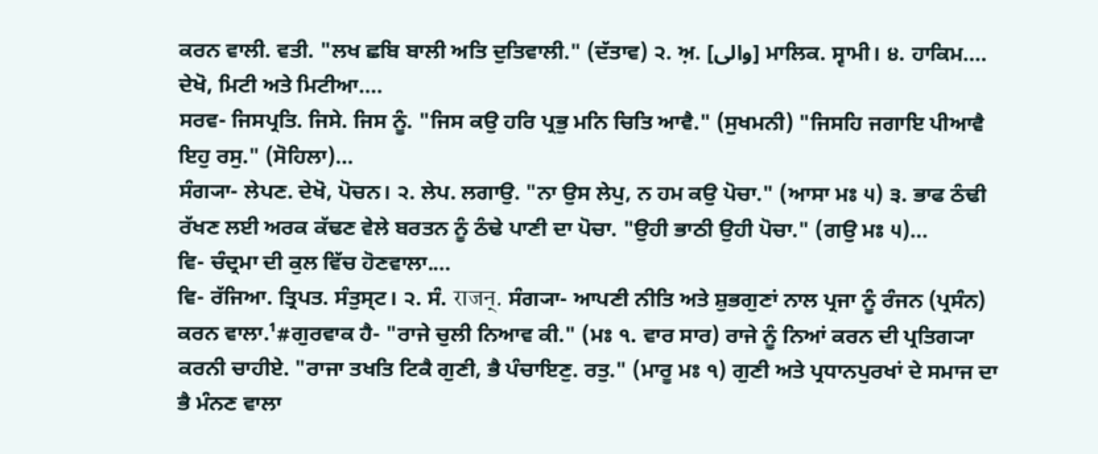ਕਰਨ ਵਾਲੀ. ਵਤੀ. "ਲਖ ਛਬਿ ਬਾਲੀ ਅਤਿ ਦੁਤਿਵਾਲੀ." (ਦੱਤਾਵ) ੨. ਅ਼. [والی] ਮਾਲਿਕ. ਸ੍ਵਾਮੀ। ੪. ਹਾਕਿਮ....
ਦੇਖੋ, ਮਿਟੀ ਅਤੇ ਮਿਟੀਆ....
ਸਰਵ- ਜਿਸਪ੍ਰਤਿ. ਜਿਸੇ. ਜਿਸ ਨੂੰ. "ਜਿਸ ਕਉ ਹਰਿ ਪ੍ਰਭੁ ਮਨਿ ਚਿਤਿ ਆਵੈ." (ਸੁਖਮਨੀ) "ਜਿਸਹਿ ਜਗਾਇ ਪੀਆਵੈ ਇਹੁ ਰਸੁ." (ਸੋਹਿਲਾ)...
ਸੰਗ੍ਯਾ- ਲੇਪਣ. ਦੇਖੋ, ਪੋਚਨ। ੨. ਲੇਪ. ਲਗਾਉ. "ਨਾ ਉਸ ਲੇਪੁ, ਨ ਹਮ ਕਉ ਪੋਚਾ." (ਆਸਾ ਮਃ ੫) ੩. ਭਾਫ ਠੰਢੀ ਰੱਖਣ ਲਈ ਅਰਕ ਕੱਢਣ ਵੇਲੇ ਬਰਤਨ ਨੂੰ ਠੰਢੇ ਪਾਣੀ ਦਾ ਪੋਚਾ. "ਉਹੀ ਭਾਠੀ ਉਹੀ ਪੋਚਾ." (ਗਉ ਮਃ ੫)...
ਵਿ- ਚੰਦ੍ਰਮਾ ਦੀ ਕੁਲ ਵਿੱਚ ਹੋਣਵਾਲਾ....
ਵਿ- ਰੱਜਿਆ. ਤ੍ਰਿਪਤ. ਸੰਤੁਸ੍ਟ। ੨. ਸੰ. राजन्. ਸੰਗ੍ਯਾ- ਆਪਣੀ ਨੀਤਿ ਅਤੇ ਸ਼ੁਭਗੁਣਾਂ ਨਾਲ ਪ੍ਰਜਾ ਨੂੰ ਰੰਜਨ (ਪ੍ਰਸੰਨ) ਕਰਨ ਵਾਲਾ.¹#ਗੁਰਵਾਕ ਹੈ- "ਰਾਜੇ ਚੁਲੀ ਨਿਆਵ ਕੀ." (ਮਃ ੧. ਵਾਰ ਸਾਰ) ਰਾਜੇ ਨੂੰ ਨਿਆਂ ਕਰਨ ਦੀ ਪ੍ਰਤਿਗ੍ਯਾ ਕਰਨੀ ਚਾਹੀਏ. "ਰਾਜਾ ਤਖਤਿ ਟਿਕੈ ਗੁਣੀ, ਭੈ ਪੰਚਾਇਣੁ. ਰਤੁ." (ਮਾਰੂ ਮਃ ੧) ਗੁਣੀ ਅਤੇ ਪ੍ਰਧਾਨਪੁਰਖਾਂ ਦੇ ਸਮਾਜ ਦਾ ਭੈ ਮੰਨਣ ਵਾਲਾ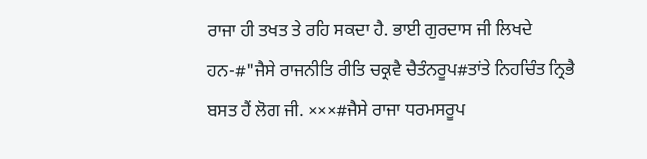ਰਾਜਾ ਹੀ ਤਖਤ ਤੇ ਰਹਿ ਸਕਦਾ ਹੈ. ਭਾਈ ਗੁਰਦਾਸ ਜੀ ਲਿਖਦੇ ਹਨ-#"ਜੈਸੇ ਰਾਜਨੀਤਿ ਰੀਤਿ ਚਕ੍ਰਵੈ ਚੈਤੰਨਰੂਪ#ਤਾਂਤੇ ਨਿਹਚਿੰਤ ਨ੍ਰਿਭੈ ਬਸਤ ਹੈਂ ਲੋਗ ਜੀ. ×××#ਜੈਸੇ ਰਾਜਾ ਧਰਮਸਰੂਪ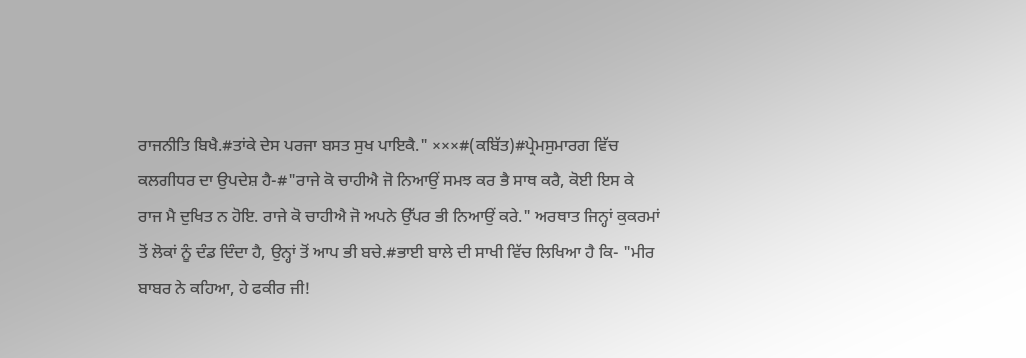ਰਾਜਨੀਤਿ ਬਿਖੈ.#ਤਾਂਕੇ ਦੇਸ ਪਰਜਾ ਬਸਤ ਸੁਖ ਪਾਇਕੈ." ×××#(ਕਬਿੱਤ)#ਪ੍ਰੇਮਸੁਮਾਰਗ ਵਿੱਚ ਕਲਗੀਧਰ ਦਾ ਉਪਦੇਸ਼ ਹੈ-#"ਰਾਜੇ ਕੋ ਚਾਹੀਐ ਜੋ ਨਿਆਉਂ ਸਮਝ ਕਰ ਭੈ ਸਾਥ ਕਰੈ, ਕੋਈ ਇਸ ਕੇ ਰਾਜ ਮੈ ਦੁਖਿਤ ਨ ਹੋਇ. ਰਾਜੇ ਕੋ ਚਾਹੀਐ ਜੋ ਅਪਨੇ ਉੱਪਰ ਭੀ ਨਿਆਉਂ ਕਰੇ." ਅਰਥਾਤ ਜਿਨ੍ਹਾਂ ਕੁਕਰਮਾਂ ਤੋਂ ਲੋਕਾਂ ਨੂੰ ਦੰਡ ਦਿੰਦਾ ਹੈ, ਉਨ੍ਹਾਂ ਤੋਂ ਆਪ ਭੀ ਬਚੇ.#ਭਾਈ ਬਾਲੇ ਦੀ ਸਾਖੀ ਵਿੱਚ ਲਿਖਿਆ ਹੈ ਕਿ- "ਮੀਰ ਬਾਬਰ ਨੇ ਕਹਿਆ, ਹੇ ਫਕੀਰ ਜੀ!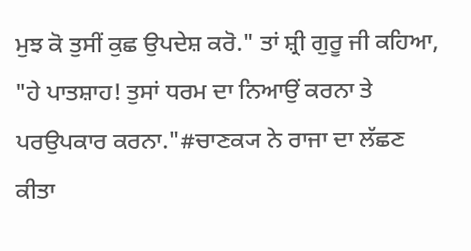ਮੁਝ ਕੋ ਤੁਸੀਂ ਕੁਛ ਉਪਦੇਸ਼ ਕਰੋ." ਤਾਂ ਸ਼੍ਰੀ ਗੁਰੂ ਜੀ ਕਹਿਆ, "ਹੇ ਪਾਤਸ਼ਾਹ! ਤੁਸਾਂ ਧਰਮ ਦਾ ਨਿਆਉਂ ਕਰਨਾ ਤੇ ਪਰਉਪਕਾਰ ਕਰਨਾ."#ਚਾਣਕ੍ਯ ਨੇ ਰਾਜਾ ਦਾ ਲੱਛਣ ਕੀਤਾ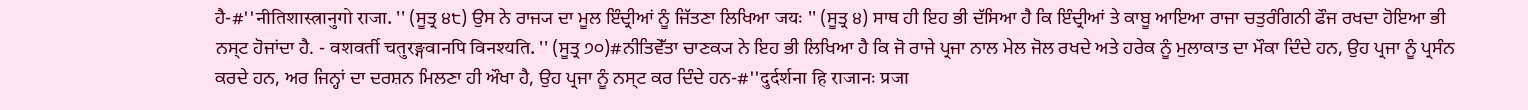ਹੈ-#''नीतिशास्त्रानुगो राजा. '' (ਸੂਤ੍ਰ ੪੮) ਉਸ ਨੇ ਰਾਜ੍ਯ ਦਾ ਮੂਲ ਇੰਦ੍ਰੀਆਂ ਨੂੰ ਜਿੱਤਣਾ ਲਿਖਿਆ जयः '' (ਸੂਤ੍ਰ ੪) ਸਾਥ ਹੀ ਇਹ ਭੀ ਦੱਸਿਆ ਹੈ ਕਿ ਇੰਦ੍ਰੀਆਂ ਤੇ ਕਾਬੂ ਆਇਆ ਰਾਜਾ ਚਤੁਰੰਗਿਨੀ ਫੌਜ ਰਖਦਾ ਹੋਇਆ ਭੀ ਨਸ੍ਟ ਹੋਜਾਂਦਾ ਹੈ. - वशवर्ती चतुरङ्गवानपि विनश्यति. '' (ਸੂਤ੍ਰ ੭੦)#ਨੀਤਿਵੇੱਤਾ ਚਾਣਕ੍ਯ ਨੇ ਇਹ ਭੀ ਲਿਖਿਆ ਹੈ ਕਿ ਜੋ ਰਾਜੇ ਪ੍ਰਜਾ ਨਾਲ ਮੇਲ ਜੋਲ ਰਖਦੇ ਅਤੇ ਹਰੇਕ ਨੂੰ ਮੁਲਾਕਾਤ ਦਾ ਮੌਕਾ ਦਿੰਦੇ ਹਨ, ਉਹ ਪ੍ਰਜਾ ਨੂੰ ਪ੍ਰਸੰਨ ਕਰਦੇ ਹਨ, ਅਰ ਜਿਨ੍ਹਾਂ ਦਾ ਦਰਸ਼ਨ ਮਿਲਣਾ ਹੀ ਔਖਾ ਹੈ, ਉਹ ਪ੍ਰਜਾ ਨੂੰ ਨਸ੍ਟ ਕਰ ਦਿੰਦੇ ਹਨ-#''दुर्दर्शना हि राजानः प्रजा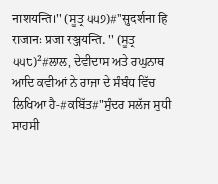नाशयन्ति।'' (ਸੂਤ੍ਰ ੫੫੭)#''सुदर्शना हि राजानः प्रजा रञ्जयन्ति. '' (ਸੂਤ੍ਰ ੫੫੮)²#ਲਾਲ, ਦੇਵੀਦਾਸ ਅਤੇ ਰਘੁਨਾਥ ਆਦਿ ਕਵੀਆਂ ਨੇ ਰਾਜਾ ਦੇ ਸੰਬੰਧ ਵਿੱਚ ਲਿਖਿਆ ਹੈ-#ਕਬਿੱਤ#"ਸੁੰਦਰ ਸਲੱਜ ਸੁਧੀ ਸਾਹਸੀ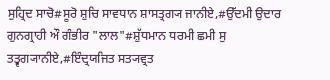ਸੁਹ੍ਰਿਦ ਸਾਚੋ#ਸੂਰੋ ਸ਼ੁਚਿ ਸਾਵਧਾਨ ਸ਼ਾਸਤ੍ਰਗ੍ਯ ਜਾਨੀਏ,#ਉੱਦਮੀ ਉਦਾਰ ਗੁਨਗ੍ਰਾਹੀ ਔ ਗੰਭੀਰ "ਲਾਲ"#ਸ਼ੁੱਧਮਾਨ ਧਰਮੀ ਛਮੀ ਸੁ ਤਤ੍ਵਗ੍ਯਾਨੀਏ,#ਇੰਦ੍ਰਯਜਿਤ ਸਤ੍ਯਵ੍ਰਤ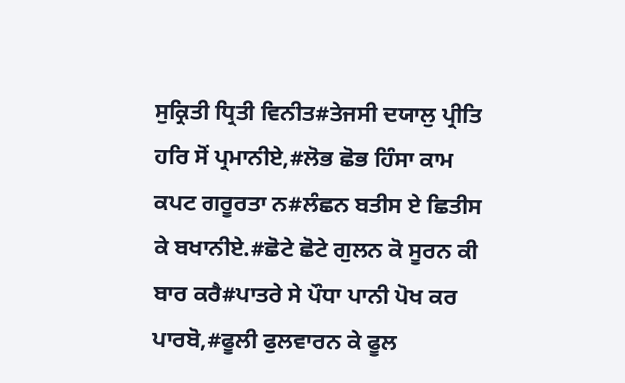ਸੁਕ੍ਰਿਤੀ ਧ੍ਰਿਤੀ ਵਿਨੀਤ#ਤੇਜਸੀ ਦਯਾਲੁ ਪ੍ਰੀਤਿ ਹਰਿ ਸੋਂ ਪ੍ਰਮਾਨੀਏ,#ਲੋਭ ਛੋਭ ਹਿੰਸਾ ਕਾਮ ਕਪਟ ਗਰੂਰਤਾ ਨ#ਲੰਛਨ ਬਤੀਸ ਏ ਛਿਤੀਸ ਕੇ ਬਖਾਨੀਏ.#ਛੋਟੇ ਛੋਟੇ ਗੁਲਨ ਕੋ ਸੂਰਨ ਕੀ ਬਾਰ ਕਰੈ#ਪਾਤਰੇ ਸੇ ਪੌਧਾ ਪਾਨੀ ਪੋਖ ਕਰ ਪਾਰਬੋ,#ਫੂਲੀ ਫੁਲਵਾਰਨ ਕੇ ਫੂਲ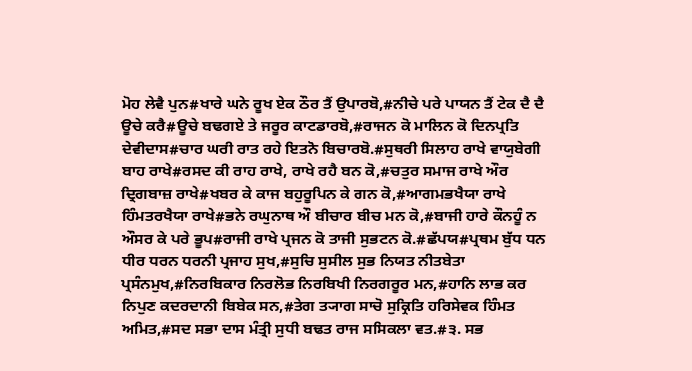ਮੋਹ ਲੇਵੈ ਪੁਨ#ਖਾਰੇ ਘਨੇ ਰੂਖ ਏਕ ਠੌਰ ਤੈਂ ਉਪਾਰਬੋ,#ਨੀਚੇ ਪਰੇ ਪਾਯਨ ਤੈਂ ਟੇਕ ਦੈ ਦੈ ਊਚੇ ਕਰੈ#ਊਚੇ ਬਢਗਏ ਤੇ ਜਰੂਰ ਕਾਟਡਾਰਬੋ,#ਰਾਜਨ ਕੋ ਮਾਲਿਨ ਕੋ ਦਿਨਪ੍ਰਤਿ ਦੇਵੀਦਾਸ#ਚਾਰ ਘਰੀ ਰਾਤ ਰਹੇ ਇਤਨੋ ਬਿਚਾਰਬੋ.#ਸੁਥਰੀ ਸਿਲਾਹ ਰਾਖੇ ਵਾਯੁਬੇਗੀ ਬਾਹ ਰਾਖੇ#ਰਸਦ ਕੀ ਰਾਹ ਰਾਖੇ, ਰਾਖੇ ਰਹੈ ਬਨ ਕੋ,#ਚਤੁਰ ਸਮਾਜ ਰਾਖੇ ਔਰ ਦ੍ਰਿਗਬਾਜ਼ ਰਾਖੇ#ਖਬਰ ਕੇ ਕਾਜ ਬਹੁਰੂਪਿਨ ਕੇ ਗਨ ਕੋ,#ਆਗਮਭਖੈਯਾ ਰਾਖੇ ਹਿੰਮਤਰਖੈਯਾ ਰਾਖੇ#ਭਨੇ ਰਘੁਨਾਥ ਔ ਬੀਚਾਰ ਬੀਚ ਮਨ ਕੋ,#ਬਾਜੀ ਹਾਰੇ ਕੌਨਹੂੰ ਨ ਔਸਰ ਕੇ ਪਰੇ ਭੂਪ#ਰਾਜੀ ਰਾਖੇ ਪ੍ਰਜਨ ਕੋ ਤਾਜੀ ਸੁਭਟਨ ਕੋ.#ਛੱਪਯ#ਪ੍ਰਥਮ ਬੁੱਧ ਧਨ ਧੀਰ ਧਰਨ ਧਰਨੀ ਪ੍ਰਜਾਹ ਸੁਖ,#ਸੁਚਿ ਸੁਸੀਲ ਸੁਭ ਨਿਯਤ ਨੀਤਬੇਤਾ ਪ੍ਰਸੰਨਮੁਖ,#ਨਿਰਬਿਕਾਰ ਨਿਰਲੋਭ ਨਿਰਬਿਖੀ ਨਿਰਗਰੂਰ ਮਨ,#ਹਾਨਿ ਲਾਭ ਕਰ ਨਿਪੁਣ ਕਦਰਦਾਨੀ ਬਿਬੇਕ ਸਨ,#ਤੇਗ ਤ੍ਯਾਗ ਸਾਚੋ ਸੁਕ੍ਰਿਤਿ ਹਰਿਸੇਵਕ ਹਿੰਮਤ ਅਮਿਤ,#ਸਦ ਸਭਾ ਦਾਸ ਮੰਤ੍ਰੀ ਸੁਧੀ ਬਢਤ ਰਾਜ ਸਸਿਕਲਾ ਵਤ.#੩. ਸਭ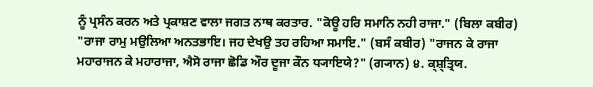ਨੂੰ ਪ੍ਰਸੰਨ ਕਰਨ ਅਤੇ ਪ੍ਰਕਾਸ਼ਣ ਵਾਲਾ ਜਗਤ ਨਾਥ ਕਰਤਾਰ. "ਕੋਊ ਹਰਿ ਸਮਾਨਿ ਨਹੀ ਰਾਜਾ." (ਬਿਲਾ ਕਬੀਰ) "ਰਾਜਾ ਰਾਮੁ ਮਉਲਿਆ ਅਨਤਭਾਇ। ਜਹ ਦੇਖਉ ਤਹ ਰਹਿਆ ਸਮਾਇ." (ਬਸੰ ਕਬੀਰ) "ਰਾਜਨ ਕੇ ਰਾਜਾ ਮਹਾਰਾਜਨ ਕੇ ਮਹਾਰਾਜਾ, ਐਸੋ ਰਾਜਾ ਛੋਡਿ ਔਰ ਦੂਜਾ ਕੌਨ ਧ੍ਯਾਇਯੇ?" (ਗ੍ਯਾਨ) ੪. ਕ੍ਸ਼੍ਤ੍ਰਿਯ.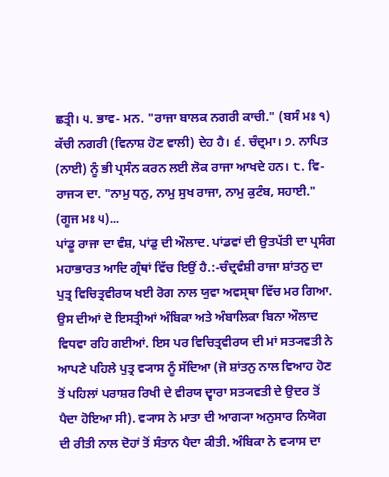ਛਤ੍ਰੀ। ੫. ਭਾਵ- ਮਨ. "ਰਾਜਾ ਬਾਲਕ ਨਗਰੀ ਕਾਚੀ." (ਬਸੰ ਮਃ ੧) ਕੱਚੀ ਨਗਰੀ (ਵਿਨਾਸ਼ ਹੋਣ ਵਾਲੀ) ਦੇਹ ਹੈ। ੬. ਚੰਦ੍ਰਮਾ। ੭. ਨਾਪਿਤ (ਨਾਈ) ਨੂੰ ਭੀ ਪ੍ਰਸੰਨ ਕਰਨ ਲਈ ਲੋਕ ਰਾਜਾ ਆਖਦੇ ਹਨ। ੮. ਵਿ- ਰਾਜ੍ਯ ਦਾ. "ਨਾਮੁ ਧਨੁ, ਨਾਮੁ ਸੁਖ ਰਾਜਾ, ਨਾਮੁ ਕੁਟੰਬ, ਸਹਾਈ." (ਗੂਜ ਮਃ ੫)...
ਪਾਂਡੂ ਰਾਜਾ ਦਾ ਵੰਸ਼, ਪਾਂਡੁ ਦੀ ਔਲਾਦ. ਪਾਂਡਵਾਂ ਦੀ ਉਤਪੱਤੀ ਦਾ ਪ੍ਰਸੰਗ ਮਹਾਭਾਰਤ ਆਦਿ ਗ੍ਰੰਥਾਂ ਵਿੱਚ ਇਉਂ ਹੈ.:-ਚੰਦ੍ਰਵੰਸ਼ੀ ਰਾਜਾ ਸ਼ਾਂਤਨੁ ਦਾ ਪੁਤ੍ਰ ਵਿਚਿਤ੍ਰਵੀਰਯ ਖਈ ਰੋਗ ਨਾਲ ਯੁਵਾ ਅਵਸ੍ਥਾ ਵਿੱਚ ਮਰ ਗਿਆ. ਉਸ ਦੀਆਂ ਦੋ ਇਸਤ੍ਰੀਆਂ ਅੰਬਿਕਾ ਅਤੇ ਅੰਬਾਲਿਕਾ ਬਿਨਾ ਔਲਾਦ ਵਿਧਵਾ ਰਹਿ ਗਈਆਂ. ਇਸ ਪਰ ਵਿਚਿਤ੍ਰਵੀਰਯ ਦੀ ਮਾਂ ਸਤ੍ਯਵਤੀ ਨੇ ਆਪਣੇ ਪਹਿਲੇ ਪੁਤ੍ਰ ਵ੍ਯਾਸ ਨੂੰ ਸੱਦਿਆ (ਜੋ ਸ਼ਾਂਤਨੁ ਨਾਲ ਵਿਆਹ ਹੋਣ ਤੋਂ ਪਹਿਲਾਂ ਪਰਾਸ਼ਰ ਰਿਖੀ ਦੇ ਵੀਰਯ ਦ੍ਵਾਰਾ ਸਤ੍ਯਵਤੀ ਦੇ ਉਦਰ ਤੋਂ ਪੈਦਾ ਹੋਇਆ ਸੀ). ਵ੍ਯਾਸ ਨੇ ਮਾਤਾ ਦੀ ਆਗ੍ਯਾ ਅਨੁਸਾਰ ਨਿਯੋਗ ਦੀ ਰੀਤੀ ਨਾਲ ਦੋਹਾਂ ਤੋਂ ਸੰਤਾਨ ਪੈਦਾ ਕੀਤੀ. ਅੰਬਿਕਾ ਨੇ ਵ੍ਯਾਸ ਦਾ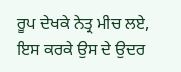ਰੂਪ ਦੇਖਕੇ ਨੇਤ੍ਰ ਮੀਚ ਲਏ, ਇਸ ਕਰਕੇ ਉਸ ਦੇ ਉਦਰ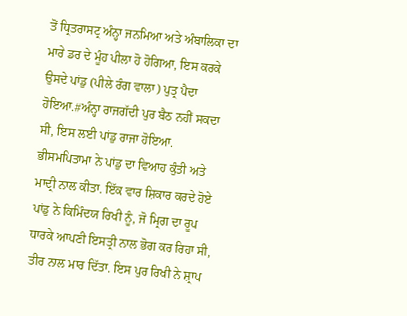ਤੋਂ ਧ੍ਰਿਤਰਾਸਟ੍ਰ ਅੰਨ੍ਹਾ ਜਨਮਿਆ ਅਤੇ ਅੰਬਾਲਿਕਾ ਦਾ ਮਾਰੇ ਡਰ ਦੇ ਮੂੰਹ ਪੀਲਾ ਹੋ ਹੋਗਿਆ, ਇਸ ਕਰਕੇ ਉਸਦੇ ਪਾਂਡੁ (ਪੀਲੇ ਰੰਗ ਵਾਲਾ) ਪੁਤ੍ਰ ਪੈਦਾ ਹੋਇਆ.#ਅੰਨ੍ਹਾ ਰਾਜਗੱਦੀ ਪੁਰ ਬੈਠ ਨਹੀਂ ਸਕਦਾ ਸੀ, ਇਸ ਲਈ ਪਾਂਡੁ ਰਾਜਾ ਹੋਇਆ. ਭੀਸਮਪਿਤਾਮਾ ਨੇ ਪਾਂਡੁ ਦਾ ਵਿਆਹ ਕੁੰਤੀ ਅਤੇ ਮਾਦ੍ਰੀ ਨਾਲ ਕੀਤਾ. ਇੱਕ ਵਾਰ ਸ਼ਿਕਾਰ ਕਰਦੇ ਹੋਏ ਪਾਂਡੁ ਨੇ ਕਿਮਿੰਦਯ ਰਿਖੀ ਨੂੰ, ਜੋ ਮ੍ਰਿਗ ਦਾ ਰੂਪ ਧਾਰਕੇ ਆਪਣੀ ਇਸਤ੍ਰੀ ਨਾਲ ਭੋਗ ਕਰ ਰਿਹਾ ਸੀ, ਤੀਰ ਨਾਲ ਮਾਰ ਦਿੱਤਾ. ਇਸ ਪੁਰ ਰਿਖੀ ਨੇ ਸ਼੍ਰਾਪ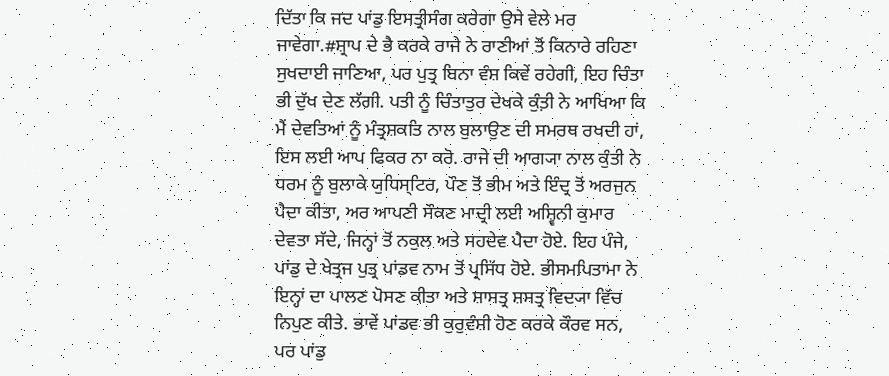ਦਿੱਤਾ ਕਿ ਜਦ ਪਾਂਡੁ ਇਸਤ੍ਰੀਸੰਗ ਕਰੇਗਾ ਉਸੇ ਵੇਲੇ ਮਰ ਜਾਵੇਗਾ.#ਸ਼੍ਰਾਪ ਦੇ ਭੈ ਕਰਕੇ ਰਾਜੇ ਨੇ ਰਾਣੀਆਂ ਤੋਂ ਕਿਨਾਰੇ ਰਹਿਣਾ ਸੁਖਦਾਈ ਜਾਣਿਆ, ਪਰ ਪੁਤ੍ਰ ਬਿਨਾ ਵੰਸ਼ ਕਿਵੇਂ ਰਹੇਗੀ, ਇਹ ਚਿੰਤਾ ਭੀ ਦੁੱਖ ਦੇਣ ਲੱਗੀ. ਪਤੀ ਨੂੰ ਚਿੰਤਾਤੁਰ ਦੇਖਕੇ ਕੁੰਤ਼ੀ ਨੇ ਆਖਿਆ ਕਿ ਮੈਂ ਦੇਵਤਿਆਂ ਨੂੰ ਮੰਤ੍ਰਸ਼ਕਤਿ ਨਾਲ ਬੁਲਾਉਣ ਦੀ ਸਮਰਥ ਰਖਦੀ ਹਾਂ, ਇਸ ਲਈ ਆਪ ਫਿਕਰ ਨਾ ਕਰੋ. ਰਾਜੇ ਦੀ ਆਗ੍ਯਾ ਨਾਲ ਕੁੰਤੀ ਨੇ ਧਰਮ ਨੂੰ ਬੁਲਾਕੇ ਯੁਧਿਸ੍ਟਿਰ, ਪੌਣ ਤੋਂ ਭੀਮ ਅਤੇ ਇੰਦ੍ਰ ਤੋਂ ਅਰਜੁਨ ਪੈਦਾ ਕੀਤਾ, ਅਰ ਆਪਣੀ ਸੌਕਣ ਮਾਦ੍ਰੀ ਲਈ ਅਸ਼੍ਵਿਨੀ ਕੁਮਾਰ ਦੇਵਤਾ ਸੱਦੇ, ਜਿਨ੍ਹਾਂ ਤੋਂ ਨਕੁਲ ਅਤੇ ਸਹਦੇਵ ਪੈਦਾ ਹੋਏ. ਇਹ ਪੰਜੇ, ਪਾਂਡੁ ਦੇ ਖੇਤ੍ਰਜ ਪੁਤ੍ਰ ਪਾਂਡਵ ਨਾਮ ਤੋਂ ਪ੍ਰਸਿੱਧ ਹੋਏ. ਭੀਸਮਪਿਤਾਮਾ ਨੇ ਇਨ੍ਹਾਂ ਦਾ ਪਾਲਣ ਪੋਸਣ ਕੀਤਾ ਅਤੇ ਸ਼ਾਸਤ੍ਰ ਸ਼ਸਤ੍ਰ ਵਿਦ੍ਯਾ ਵਿੱਚ ਨਿਪੁਣ ਕੀਤੇ. ਭਾਵੇਂ ਪਾਂਡਵ ਭੀ ਕੁਰੁਵੰਸ਼ੀ ਹੋਣ ਕਰਕੇ ਕੌਰਵ ਸਨ, ਪਰ ਪਾਂਡੁ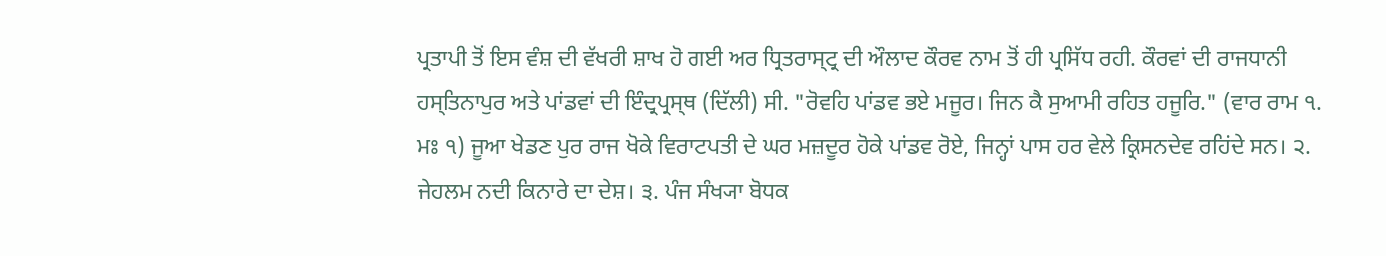ਪ੍ਰਤਾਪੀ ਤੋਂ ਇਸ ਵੰਸ਼ ਦੀ ਵੱਖਰੀ ਸ਼ਾਖ ਹੋ ਗਈ ਅਰ ਧ੍ਰਿਤਰਾਸ੍ਟ੍ਰ ਦੀ ਔਲਾਦ ਕੌਰਵ ਨਾਮ ਤੋਂ ਹੀ ਪ੍ਰਸਿੱਧ ਰਹੀ. ਕੌਰਵਾਂ ਦੀ ਰਾਜਧਾਨੀ ਹਸ੍ਤਿਨਾਪੁਰ ਅਤੇ ਪਾਂਡਵਾਂ ਦੀ ਇੰਦ੍ਰਪ੍ਰਸ੍ਥ (ਦਿੱਲੀ) ਸੀ. "ਰੋਵਹਿ ਪਾਂਡਵ ਭਏ ਮਜੂਰ। ਜਿਨ ਕੈ ਸੁਆਮੀ ਰਹਿਤ ਹਜੂਰਿ." (ਵਾਰ ਰਾਮ ੧. ਮਃ ੧) ਜੂਆ ਖੇਡਣ ਪੁਰ ਰਾਜ ਖੋਕੇ ਵਿਰਾਟਪਤੀ ਦੇ ਘਰ ਮਜ਼ਦੂਰ ਹੋਕੇ ਪਾਂਡਵ ਰੋਏ, ਜਿਨ੍ਹਾਂ ਪਾਸ ਹਰ ਵੇਲੇ ਕ੍ਰਿਸਨਦੇਵ ਰਹਿਂਦੇ ਸਨ। ੨. ਜੇਹਲਮ ਨਦੀ ਕਿਨਾਰੇ ਦਾ ਦੇਸ਼। ੩. ਪੰਜ ਸੰਖ੍ਯਾ ਬੋਧਕ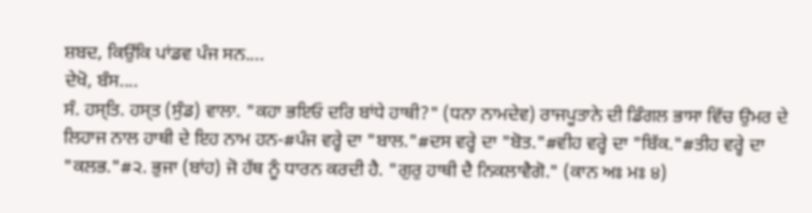ਸ਼ਬਦ, ਕਿਉਂਕਿ ਪਾਂਡਵ ਪੰਜ ਸਨ....
ਦੇਖੋ, ਬੰਸ....
ਸੰ. ਹਸ੍ਤਿ. ਹਸ੍ਤ (ਸੁੰਡ) ਵਾਲਾ. "ਕਹਾ ਭਇਓ ਦਰਿ ਬਾਂਧੇ ਹਾਥੀ?" (ਧਨਾ ਨਾਮਦੇਵ) ਰਾਜਪੂਤਾਨੇ ਦੀ ਡਿੰਗਲ ਭਾਸਾ ਵਿੱਚ ਉਮਰ ਦੇ ਲਿਹਾਜ ਨਾਲ ਹਾਥੀ ਦੇ ਇਹ ਨਾਮ ਹਨ-#ਪੰਜ ਵਰ੍ਹੇ ਦਾ "ਬਾਲ."#ਦਸ ਵਰ੍ਹੇ ਦਾ "ਬੋਤ."#ਵੀਹ ਵਰ੍ਹੇ ਦਾ "ਬਿੱਕ."#ਤੀਹ ਵਰ੍ਹੇ ਦਾ "ਕਲਭ."#੨. ਭੁਜਾ (ਬਾਂਹ) ਜੋ ਹੱਥ ਨੂੰ ਧਾਰਨ ਕਰਦੀ ਹੈ. "ਗੁਰੁ ਹਾਥੀ ਦੈ ਨਿਕਲਾਵੈਗੋ." (ਕਾਨ ਅਃ ਮਃ ੪)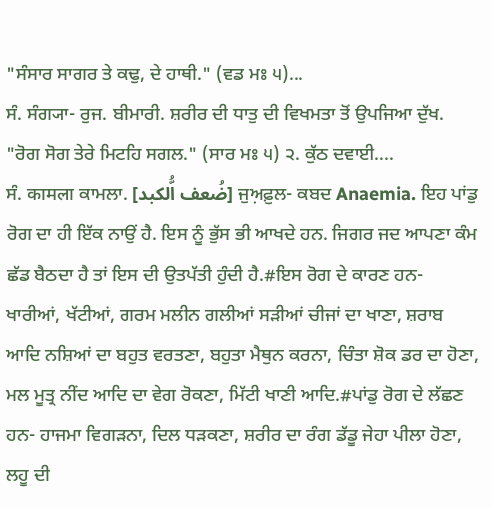"ਸੰਸਾਰ ਸਾਗਰ ਤੇ ਕਢੁ, ਦੇ ਹਾਥੀ." (ਵਡ ਮਃ ੫)...
ਸੰ. ਸੰਗ੍ਯਾ- ਰੁਜ. ਬੀਮਾਰੀ. ਸ਼ਰੀਰ ਦੀ ਧਾਤੁ ਦੀ ਵਿਖਮਤਾ ਤੋਂ ਉਪਜਿਆ ਦੁੱਖ. "ਰੋਗ ਸੋਗ ਤੇਰੇ ਮਿਟਹਿ ਸਗਲ." (ਸਾਰ ਮਃ ੫) ੨. ਕੁੱਠ ਦਵਾਈ....
ਸੰ. कामला ਕਾਮਲਾ. [ضُعف اُّلکبد] ਜੁਅ਼ਫ਼ੁਲ- ਕਬਦ Anaemia. ਇਹ ਪਾਂਡੁ ਰੋਗ ਦਾ ਹੀ ਇੱਕ ਨਾਉਂ ਹੈ. ਇਸ ਨੂੰ ਭੁੱਸ ਭੀ ਆਖਦੇ ਹਨ. ਜਿਗਰ ਜਦ ਆਪਣਾ ਕੰਮ ਛੱਡ ਬੈਠਦਾ ਹੈ ਤਾਂ ਇਸ ਦੀ ਉਤਪੱਤੀ ਹੁੰਦੀ ਹੈ.#ਇਸ ਰੋਗ ਦੇ ਕਾਰਣ ਹਨ- ਖਾਰੀਆਂ, ਖੱਟੀਆਂ, ਗਰਮ ਮਲੀਨ ਗਲੀਆਂ ਸੜੀਆਂ ਚੀਜਾਂ ਦਾ ਖਾਣਾ, ਸ਼ਰਾਬ ਆਦਿ ਨਸ਼ਿਆਂ ਦਾ ਬਹੁਤ ਵਰਤਣਾ, ਬਹੁਤਾ ਮੈਥੁਨ ਕਰਨਾ, ਚਿੰਤਾ ਸ਼ੋਕ ਡਰ ਦਾ ਹੋਣਾ, ਮਲ ਮੂਤ੍ਰ ਨੀਂਦ ਆਦਿ ਦਾ ਵੇਗ ਰੋਕਣਾ, ਮਿੱਟੀ ਖਾਣੀ ਆਦਿ.#ਪਾਂਡੁ ਰੋਗ ਦੇ ਲੱਛਣ ਹਨ- ਹਾਜਮਾ ਵਿਗੜਨਾ, ਦਿਲ ਧੜਕਣਾ, ਸ਼ਰੀਰ ਦਾ ਰੰਗ ਡੱਡੂ ਜੇਹਾ ਪੀਲਾ ਹੋਣਾ, ਲਹੂ ਦੀ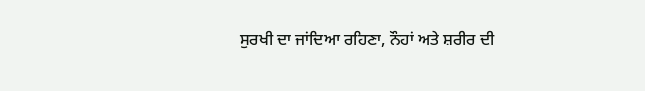ਸੁਰਖੀ ਦਾ ਜਾਂਦਿਆ ਰਹਿਣਾ, ਨੌਹਾਂ ਅਤੇ ਸ਼ਰੀਰ ਦੀ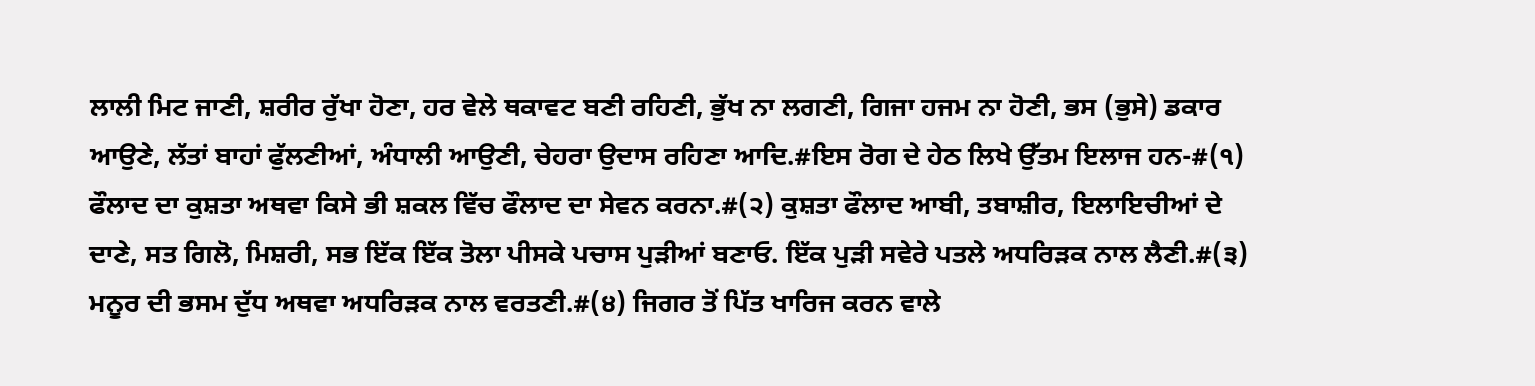ਲਾਲੀ ਮਿਟ ਜਾਣੀ, ਸ਼ਰੀਰ ਰੁੱਖਾ ਹੋਣਾ, ਹਰ ਵੇਲੇ ਥਕਾਵਟ ਬਣੀ ਰਹਿਣੀ, ਭੁੱਖ ਨਾ ਲਗਣੀ, ਗਿਜਾ ਹਜਮ ਨਾ ਹੋਣੀ, ਭਸ (ਭੁਸੇ) ਡਕਾਰ ਆਉਣੇ, ਲੱਤਾਂ ਬਾਹਾਂ ਫੁੱਲਣੀਆਂ, ਅੰਧਾਲੀ ਆਉਣੀ, ਚੇਹਰਾ ਉਦਾਸ ਰਹਿਣਾ ਆਦਿ.#ਇਸ ਰੋਗ ਦੇ ਹੇਠ ਲਿਖੇ ਉੱਤਮ ਇਲਾਜ ਹਨ-#(੧) ਫੌਲਾਦ ਦਾ ਕੁਸ਼ਤਾ ਅਥਵਾ ਕਿਸੇ ਭੀ ਸ਼ਕਲ ਵਿੱਚ ਫੌਲਾਦ ਦਾ ਸੇਵਨ ਕਰਨਾ.#(੨) ਕੁਸ਼ਤਾ ਫੌਲਾਦ ਆਬੀ, ਤਬਾਸ਼ੀਰ, ਇਲਾਇਚੀਆਂ ਦੇ ਦਾਣੇ, ਸਤ ਗਿਲੋ, ਮਿਸ਼ਰੀ, ਸਭ ਇੱਕ ਇੱਕ ਤੋਲਾ ਪੀਸਕੇ ਪਚਾਸ ਪੁੜੀਆਂ ਬਣਾਓ. ਇੱਕ ਪੁੜੀ ਸਵੇਰੇ ਪਤਲੇ ਅਧਰਿੜਕ ਨਾਲ ਲੈਣੀ.#(੩) ਮਨੂਰ ਦੀ ਭਸਮ ਦੁੱਧ ਅਥਵਾ ਅਧਰਿੜਕ ਨਾਲ ਵਰਤਣੀ.#(੪) ਜਿਗਰ ਤੋਂ ਪਿੱਤ ਖਾਰਿਜ ਕਰਨ ਵਾਲੇ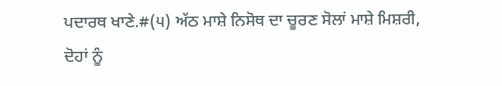ਪਦਾਰਥ ਖਾਣੇ.#(੫) ਅੱਠ ਮਾਸ਼ੇ ਨਿਸੋਥ ਦਾ ਚੂਰਣ ਸੋਲਾਂ ਮਾਸ਼ੇ ਮਿਸ਼ਰੀ, ਦੋਹਾਂ ਨੂੰ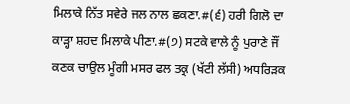ਮਿਲਾਕੇ ਨਿੱਤ ਸਵੇਰੇ ਜਲ ਨਾਲ ਛਕਣਾ.#(੬) ਹਰੀ ਗਿਲੋ ਦਾ ਕਾੜ੍ਹਾ ਸ਼ਹਦ ਮਿਲਾਕੇ ਪੀਣਾ.#(੭) ਸਟਕੇ ਵਾਲੇ ਨੂੰ ਪੁਰਾਣੇ ਜੌਂ ਕਣਕ ਚਾਉਲ ਮੂੰਗੀ ਮਸਰ ਫਲ ਤਕ੍ਰ (ਖੱਟੀ ਲੱਸੀ) ਅਧਰਿੜਕ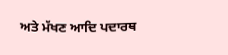ਅਤੇ ਮੱਖਣ ਆਦਿ ਪਦਾਰਥ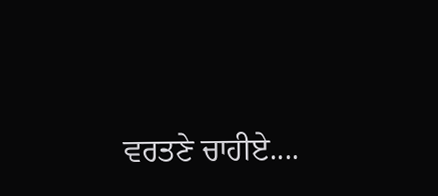ਵਰਤਣੇ ਚਾਹੀਏ....